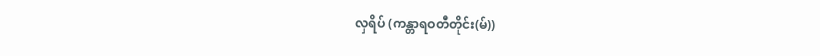လှရိပ် (ကန္တာရဝတီတိုင်း(မ်))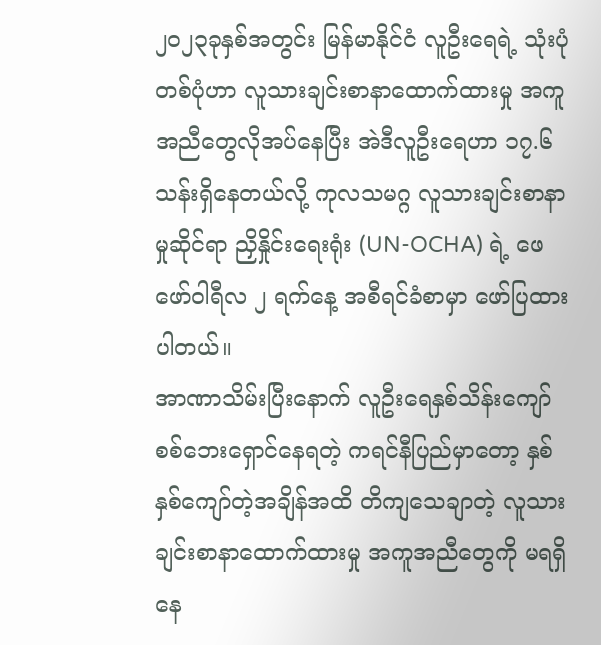၂၀၂၃ခုနှစ်အတွင်း မြန်မာနိုင်ငံ လူဦးရေရဲ့ သုံးပုံတစ်ပုံဟာ လူသားချင်းစာနာထောက်ထားမှု အကူအညီတွေလိုအပ်နေပြီး အဲဒီလူဦးရေဟာ ၁၇.၆ သန်းရှိနေတယ်လို့ ကုလသမဂ္ဂ လူသားချင်းစာနာမှုဆိုင်ရာ ညှိနှိုင်းရေးရုံး (UN-OCHA) ရဲ့ ဖေဖော်ဝါရီလ ၂ ရက်နေ့ အစီရင်ခံစာမှာ ဖော်ပြထားပါတယ်။
အာဏာသိမ်းပြီးနောက် လူဦးရေနှစ်သိန်းကျော် စစ်ဘေးရှောင်နေရတဲ့ ကရင်နီပြည်မှာတော့ နှစ်နှစ်ကျော်တဲ့အချိန်အထိ တိကျသေချာတဲ့ လူသားချင်းစာနာထောက်ထားမှု အကူအညီတွေကို မရရှိနေ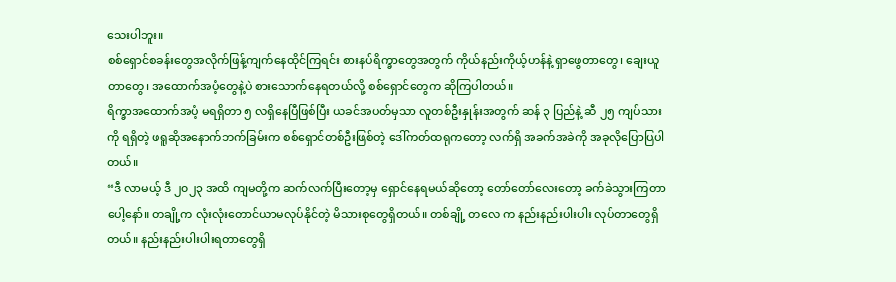သေးပါဘူး။
စစ်ရှောင်စခန်းတွေအလိုက်ဖြန့်ကျက်နေထိုင်ကြရင်း စားနပ်ရိက္ခာတွေအတွက် ကိုယ်နည်းကိုယ့်ဟန်နဲ့ ရှာဖွေတာတွေ၊ ချေးယူတာတွေ၊ အထောက်အပံ့တွေနဲ့ပဲ စားသောက်နေရတယ်လို့ စစ်ရှောင်တွေက ဆိုကြပါတယ်။
ရိက္ခာအထောက်အပံ့ မရရှိတာ ၅ လရှိနေပြီဖြစ်ပြီး ယခင်အပတ်မှသာ လူတစ်ဦးနှုန်းအတွက် ဆန် ၃ ပြည်နဲ့ ဆီ ၂၅ ကျပ်သားကို ရရှိတဲ့ ဖရူဆိုအနောက်ဘက်ခြမ်းက စစ်ရှောင်တစ်ဦးဖြစ်တဲ့ ဒေါ်ကတ်ထရုကတော့ လက်ရှိ အခက်အခဲကို အခုလိုပြောပြပါတယ်။
“ဒီ လာမယ့် ဒီ ၂၀၂၃ အထိ ကျမတို့က ဆက်လက်ပြီးတော့မှ ရှောင်နေရမယ်ဆိုတော့ တော်တော်လေးတော့ ခက်ခဲသွားကြတာပေါ့နော်။ တချို့က လုံးလုံးတောင်ယာမလုပ်နိုင်တဲ့ မိသားစုတွေရှိတယ်။ တစ်ချို့ တလေ က နည်းနည်းပါးပါး လုပ်တာတွေရှိတယ်။ နည်းနည်းပါးပါးရတာတွေရှိ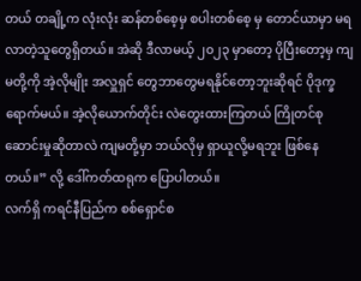တယ် တချို့က လုံးလုံး ဆန်တစ်စေ့မှ စပါးတစ်စေ့ မှ တောင်ယာမှာ မရလာတဲ့သူတွေရှိတယ်။ အဲဆို ဒီလာမယ့် ၂၀၂၃ မှာတော့ ပိုပြီးတော့မှ ကျမတို့ကို အဲ့လိုမျိုး အလှူရှင် တွေဘာတွေမရနိုင်တော့ဘူးဆိုရင် ပိုဒုက္ခရောက်မယ်။ အဲ့လိုယောက်တိုင်း လဲတွေးထားကြတယ် ကြိုတင်စုဆောင်းမှုဆိုတာလဲ ကျမတို့မှာ ဘယ်လိုမှ ရှာယူလို့မရဘူး ဖြစ်နေတယ်။” လို့ ဒေါ်ကတ်ထရုက ပြောပါတယ်။
လက်ရှိ ကရင်နီပြည်က စစ်ရှောင်စ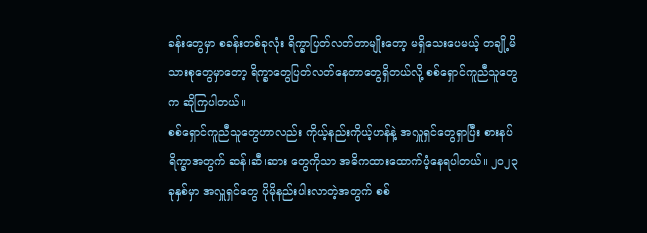ခန်းတွေမှာ စခန်းတစ်ခုလုံး ရိက္ခာပြတ်လတ်တာမျိုးတော့ မရှိသေးပေမယ့် တချို့မိသားစုတွေမှာတော့ ရိက္ခာတွေပြတ်လတ်နေတာတွေရှိတယ်လို့ စစ်ရှောင်ကူညီသူတွေက ဆိုကြပါတယ်။
စစ်ရှောင်ကူညီသူတွေဟာလည်း ကိုယ့်နည်းကိုယ့်ဟန်နဲ့ အလှူရှင်တွေရှာပြီး စားနပ်ရိက္ခာအတွက် ဆန်၊ဆီ၊ဆား တွေကိုသာ အဓိကထားထောက်ပံ့နေရပါတယ်။ ၂၀၂၃ခုနှစ်မှာ အလှူရှင်တွေ ပိုမိုနည်းပါးလာတဲ့အတွက် စစ်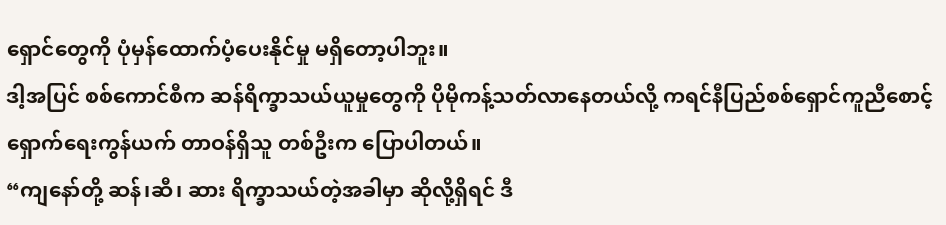ရှောင်တွေကို ပုံမှန်ထောက်ပံ့ပေးနိုင်မှု မရှိတော့ပါဘူး။
ဒါ့အပြင် စစ်ကောင်စီက ဆန်ရိက္ခာသယ်ယူမှုတွေကို ပိုမိုကန့်သတ်လာနေတယ်လို့ ကရင်နီပြည်စစ်ရှောင်ကူညီစောင့်ရှောက်ရေးကွန်ယက် တာဝန်ရှိသူ တစ်ဦးက ပြောပါတယ်။
“ကျနော်တို့ ဆန်၊ဆီ၊ ဆား ရိက္ခာသယ်တဲ့အခါမှာ ဆိုလို့ရှိရင် ဒီ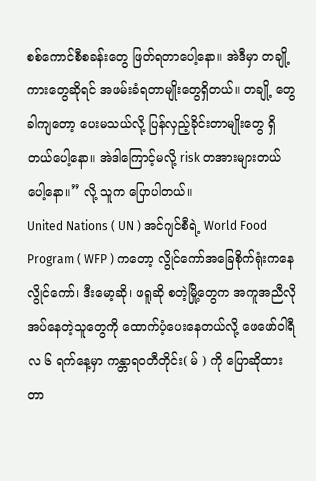စစ်ကောင်စီစခန်းတွေ ဖြတ်ရတာပေါ့နော။ အဲဒီမှာ တချို့ကားတွေဆိုရင် အဖမ်းခံရတာမျိုးတွေရှိတယ်။ တချို့ တွေခါကျတော့ ပေးမသယ်လို့ ပြန်လှည့်ခိုင်းတာမျိုးတွေ ရှိတယ်ပေါ့နော။ အဲဒါကြောင့်မလို့ risk တအားများတယ်ပေါ့နော။” လို့ သူက ပြောပါတယ်။
United Nations ( UN ) အင်ဂျင်စီရဲ့ World Food Program ( WFP ) ကတော့ လွိုင်ကော်အခြေစိုက်ရုံးကနေ လွိုင်ကော်၊ ဒီးမော့ဆို၊ ဖရူဆို စတဲ့မြို့တွေက အကူအညီလိုအပ်နေတဲ့သူတွေကို ထောက်ပံ့ပေးနေတယ်လို့ ဖေဖော်ဝါရီလ ၆ ရက်နေ့မှာ ကန္တာရဝတီတိုင်း( မ် ) ကို ပြောဆိုထားတာ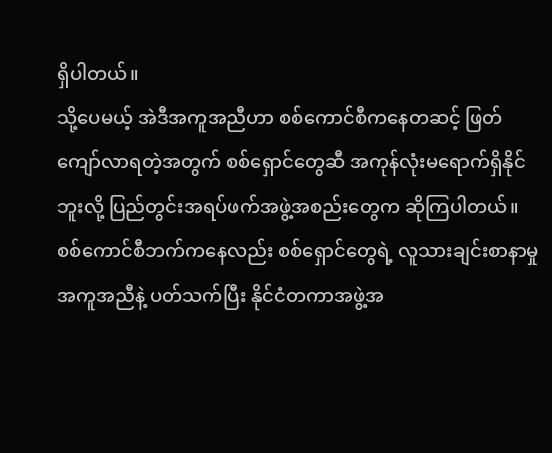ရှိပါတယ်။
သို့ပေမယ့် အဲဒီအကူအညီဟာ စစ်ကောင်စီကနေတဆင့် ဖြတ်ကျော်လာရတဲ့အတွက် စစ်ရှောင်တွေဆီ အကုန်လုံးမရောက်ရှိနိုင်ဘူးလို့ ပြည်တွင်းအရပ်ဖက်အဖွဲ့အစည်းတွေက ဆိုကြပါတယ်။ စစ်ကောင်စီဘက်ကနေလည်း စစ်ရှောင်တွေရဲ့ လူသားချင်းစာနာမှုအကူအညီနဲ့ ပတ်သက်ပြီး နိုင်ငံတကာအဖွဲ့အ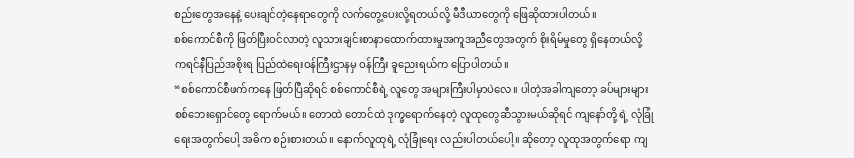စည်းတွေအနေနဲ့ ပေးချင်တဲ့နေရာတွေကို လက်တွေ့ပေးလို့ရတယ်လို့ မီဒီယာတွေကို ဖြေဆိုထားပါတယ်။
စစ်ကောင်စီကို ဖြတ်ပြီးဝင်လာတဲ့ လူသားချင်းစာနာထောက်ထားမှုအကူအညီတွေအတွက် စိုးရိမ်မှုတွေ ရှိနေတယ်လို့ ကရင်နီပြည်အစိုးရ ပြည်ထဲရေးဝန်ကြီးဌာနမှ ဝန်ကြီး ခူညေးရယ်က ပြောပါတယ်။
“စစ်ကောင်စီဖက်ကနေ ဖြတ်ပြီဆိုရင် စစ်ကောင်စီရဲ့ လူတွေ အများကြီးပါမှာပဲလေ။ ပါတဲ့အခါကျတော့ ခပ်များများ စစ်ဘေးရှောင်တွေ ရောက်မယ်။ တောထဲ တောင်ထဲ ဒုက္ခရောက်နေတဲ့ လူထုတွေဆီသွားမယ်ဆိုရင် ကျနော်တို့ ရဲ့ လုံခြုံရေးအတွက်ပေါ့ အဓိက စဉ်းစားတယ်။ နောက်လူထုရဲ့ လုံခြုံရေး လည်းပါတယ်ပေါ့။ ဆိုတော့ လူထုအတွက်ရော ကျ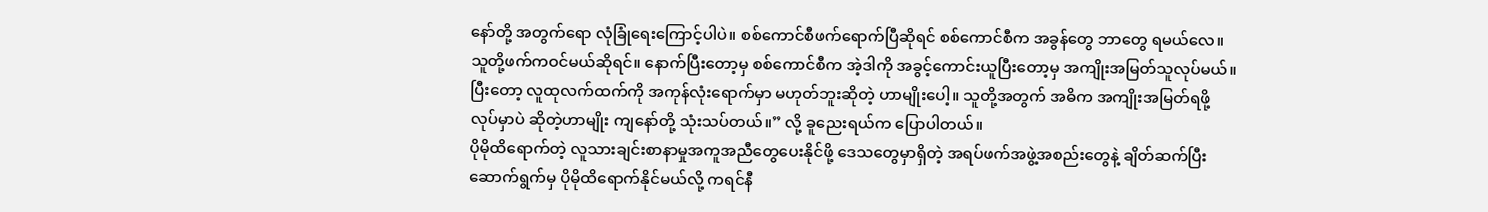နော်တို့ အတွက်ရော လုံခြုံရေးကြောင့်ပါပဲ။ စစ်ကောင်စီဖက်ရောက်ပြီဆိုရင် စစ်ကောင်စီက အခွန်တွေ ဘာတွေ ရမယ်လေ။ သူတို့ဖက်ကဝင်မယ်ဆိုရင်။ နောက်ပြီးတော့မှ စစ်ကောင်စီက အဲ့ဒါကို အခွင့်ကောင်းယူပြီးတော့မှ အကျိုးအမြတ်သူလုပ်မယ်။ ပြီးတော့ လူထုလက်ထက်ကို အကုန်လုံးရောက်မှာ မဟုတ်ဘူးဆိုတဲ့ ဟာမျိုးပေါ့။ သူတို့အတွက် အဓိက အကျိုးအမြတ်ရဖို့ လုပ်မှာပဲ ဆိုတဲ့ဟာမျိုး ကျနော်တို့ သုံးသပ်တယ်။” လို့ ခူညေးရယ်က ပြောပါတယ်။
ပိုမိုထိရောက်တဲ့ လူသားချင်းစာနာမှုအကူအညီတွေပေးနိုင်ဖို့ ဒေသတွေမှာရှိတဲ့ အရပ်ဖက်အဖွဲ့အစည်းတွေနဲ့ ချိတ်ဆက်ပြီး ဆောက်ရွက်မှ ပိုမိုထိရောက်နိုင်မယ်လို့ ကရင်နီ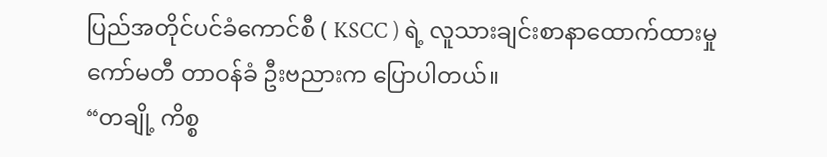ပြည်အတိုင်ပင်ခံကောင်စီ ( KSCC ) ရဲ့ လူသားချင်းစာနာထောက်ထားမှုကော်မတီ တာဝန်ခံ ဦးဗညားက ပြောပါတယ်။
“တချို့ ကိစ္စ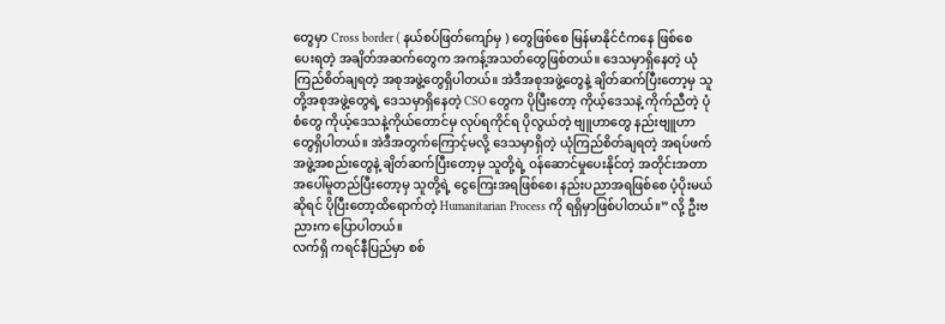တွေမှာ Cross border ( နယ်စပ်ဖြတ်ကျော်မှ ) တွေဖြစ်စေ မြန်မာနိုင်ငံကနေ ဖြစ်စေ ပေးရတဲ့ အချိတ်အဆက်တွေက အကန့်အသတ်တွေဖြစ်တယ်။ ဒေသမှာရှိနေတဲ့ ယုံကြည်စိတ်ချရတဲ့ အစုအဖွဲ့တွေရှိပါတယ်။ အဲဒီအစုအဖွဲ့တွေနဲ့ ချိတ်ဆက်ပြီးတော့မှ သူတို့အစုအဖွဲ့တွေရဲ့ ဒေသမှာရှိနေတဲ့ CSO တွေက ပိုပြီးတော့ ကိုယ့်ဒေသနဲ့ ကိုက်ညီတဲ့ ပုံစံတွေ ကိုယ့်ဒေသနဲ့ကိုယ်တောင်မှ လုပ်ရကိုင်ရ ပိုလွယ်တဲ့ ဗျူဟာတွေ နည်းဗျူဟာတွေရှိပါတယ်။ အဲဒီအတွက်ကြောင့်မလို့ ဒေသမှာရှိတဲ့ ယုံကြည်စိတ်ချရတဲ့ အရပ်ဖက်အဖွဲ့အစည်းတွေနဲ့ ချိတ်ဆက်ပြီးတော့မှ သူတို့ရဲ့ ဝန်ဆောင်မှုပေးနိုင်တဲ့ အတိုင်းအတာအပေါ်မူတည်ပြီးတော့မှ သူတို့ရဲ့ ငွေကြေးအရဖြစ်စေ၊ နည်းပညာအရဖြစ်စေ ပံ့ပိုးမယ်ဆိုရင် ပိုပြီးတော့ထိရောက်တဲ့ Humanitarian Process ကို ရရှိမှာဖြစ်ပါတယ်။” လို့ ဦးဗညားက ပြောပါတယ်။
လက်ရှိ ကရင်နီပြည်မှာ စစ်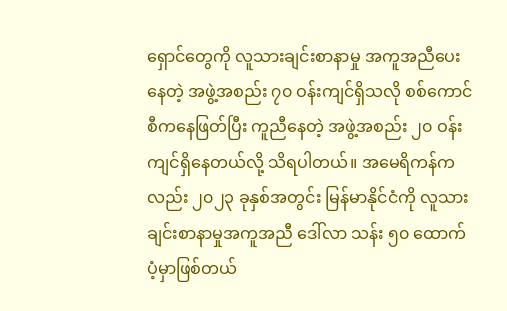ရှောင်တွေကို လူသားချင်းစာနာမှု အကူအညီပေးနေတဲ့ အဖွဲ့အစည်း ၇၀ ဝန်းကျင်ရှိသလို စစ်ကောင်စီကနေဖြတ်ပြီး ကူညီနေတဲ့ အဖွဲ့အစည်း ၂၀ ဝန်းကျင်ရှိနေတယ်လို့ သိရပါတယ်။ အမေရိကန်ကလည်း ၂၀၂၃ ခုနှစ်အတွင်း မြန်မာနိုင်ငံကို လူသားချင်းစာနာမှုအကူအညီ ဒေါ်လာ သန်း ၅၀ ထောက်ပံ့မှာဖြစ်တယ်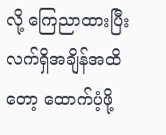လို့ ကြေညာထားပြီး လက်ရှိအချိန်အထိတော့ ထောက်ပံ့ဖို့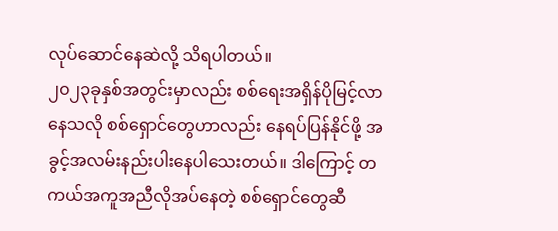လုပ်ဆောင်နေဆဲလို့ သိရပါတယ်။
၂၀၂၃ခုနှစ်အတွင်းမှာလည်း စစ်ရေးအရှိန်ပိုမြင့်လာနေသလို စစ်ရှောင်တွေဟာလည်း နေရပ်ပြန်နိုင်ဖို့ အခွင့်အလမ်းနည်းပါးနေပါသေးတယ်။ ဒါကြောင့် တကယ်အကူအညီလိုအပ်နေတဲ့ စစ်ရှောင်တွေဆီ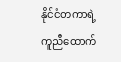နိုင်ငံတကာရဲ့ ကူညီထောက်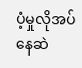ပံ့မှုလိုအပ်နေဆဲ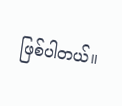ဖြစ်ပါတယ်။